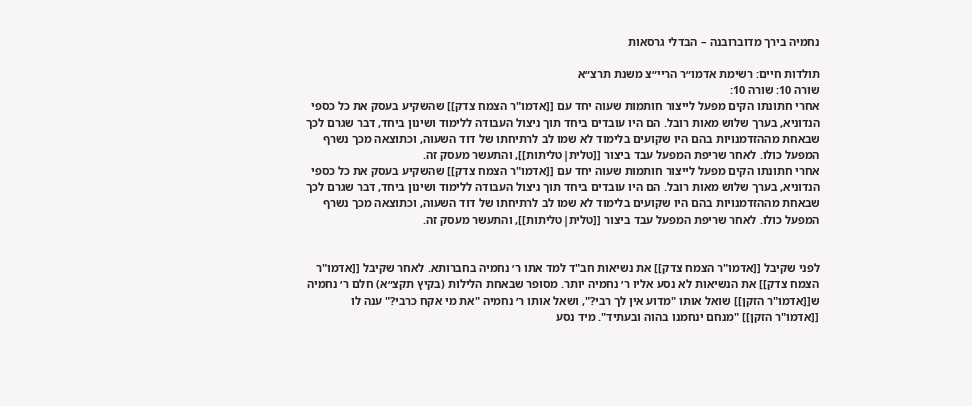נחמיה בירך מדוברובנה – הבדלי גרסאות

תולדות חיים: רשימת אדמו״ר הריי״צ משנת תרצ״א
שורה 10: שורה 10:
אחרי חתונתו הקים מפעל לייצור חותמות שעוה יחד עם [[אדמו"ר הצמח צדק]] שהשקיע בעסק את כל כספי הנדוניא, בערך שלוש מאות רובל. הם היו עובדים ביחד תוך ניצול העבודה ללימוד ושינון ביחד, דבר שגרם לכך שבאחת מההזדמנויות בהם היו שקועים בלימוד לא שמו לב לרתיחתו של דוד השעוה, וכתוצאה מכך נשרף המפעל כולו. לאחר שריפת המפעל עבד ביצור [[טלית|טליתות]], והתעשר מעסק זה.
אחרי חתונתו הקים מפעל לייצור חותמות שעוה יחד עם [[אדמו"ר הצמח צדק]] שהשקיע בעסק את כל כספי הנדוניא, בערך שלוש מאות רובל. הם היו עובדים ביחד תוך ניצול העבודה ללימוד ושינון ביחד, דבר שגרם לכך שבאחת מההזדמנויות בהם היו שקועים בלימוד לא שמו לב לרתיחתו של דוד השעוה, וכתוצאה מכך נשרף המפעל כולו. לאחר שריפת המפעל עבד ביצור [[טלית|טליתות]], והתעשר מעסק זה.


לפני שקיבל [[אדמו"ר הצמח צדק]] את נשיאות חב"ד למד אתו ר׳ נחמיה בחברותא. לאחר שקיבל [[אדמו"ר הצמח צדק]] את הנשיאות לא נסע אליו ר׳ נחמיה יותר. מסופר שבאחת הלילות (בקיץ תקצ״א) חלם ר׳ נחמיה ש[[אדמו"ר הזקן]] שואל אותו "מדוע אין לך רבי?", ושאל אותו ר׳ נחמיה "את מי אקח כרבי?" ענה לו [[אדמו"ר הזקן]] "מנחם ינחמנו בהוה ובעתיד". מיד נסע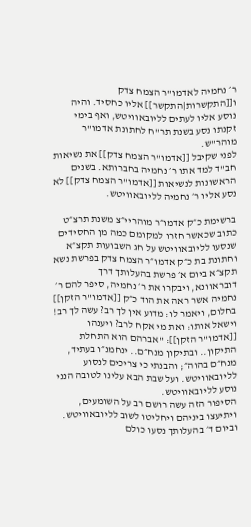ר׳ נחמיה לאדמו"ר הצמח צדק ו[[התקשרות|התקשר]] אליו כחסיד. והיה נוסע אליו לעתים לליובאוויטש, ואף בימי זקנתו נסע בשנת תר"ח לחתונת אדמו"ר מוהר"ש.
לפני שקיבל [[אדמו"ר הצמח צדק]] את נשיאות חב"ד למד אתו ר׳ נחמיה בחברותא. בשנים הראשונות לנשיאות [[אדמו"ר הצמח צדק]] לא נסע אליו ר׳ נחמיה לליובאוויטש.

ברשימת כ״ק אדמו״ר מוהריי״צ משנת תרצ״ט כתוב שכאשר חזרו למקומם כמה מן החסידים שנסעו לליובאוויטש על חג השבועות תקצ״א וחתונת בת כ״ק אדמו״ר הצמח צדק בפרשת נשא תקצ״א ביום א׳ פרשת בהעלותך דרך דובראוונא, ויבקרו את ר׳ נחמיה, סיפר להם ר׳ נחמיה אשר ראה את הוד כ״ק [[אדמו"ר הזקן]] בחלום, ויאמר לו: מדוע אין לך רב? עשה לך רב! וישאל אותו: ואת מי אקח לרב? ויענהו [[אדמו"ר הזקן]]: "אברהם הוא התחלת התיקון.. ובתיקון מנח״ם.. ינחמנ״ו בעתיד, מנח״ם בהוה״; והבנתי כי צריכים לנסוע לליובאוויטש. ועל שבת הבא עלינו לטובה הנני נוסע לליובאוויטש.
הסיפור הזה עשה רושם רב על השומעים, ויתיעצו ביניהם ויחליטו לשוב לליובאוויטש. וביום ד׳ בהעלותך נסעו כולם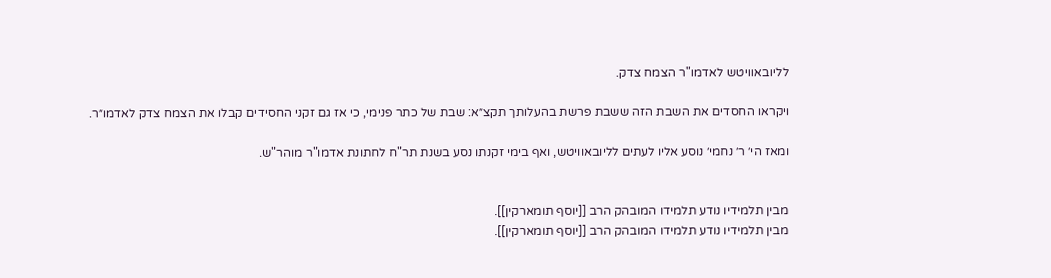לליובאוויטש לאדמו"ר הצמח צדק.

ויקראו החסדים את השבת הזה ששבת פרשת בהעלותך תקצ״א: שבת של כתר פנימי, כי אז גם זקני החסידים קבלו את הצמח צדק לאדמו״ר.

ומאז הי׳ ר׳ נחמי׳ נוסע אליו לעתים לליובאוויטש, ואף בימי זקנתו נסע בשנת תר"ח לחתונת אדמו"ר מוהר"ש.


מבין תלמידיו נודע תלמידו המובהק הרב [[יוסף תומארקין]].
מבין תלמידיו נודע תלמידו המובהק הרב [[יוסף תומארקין]].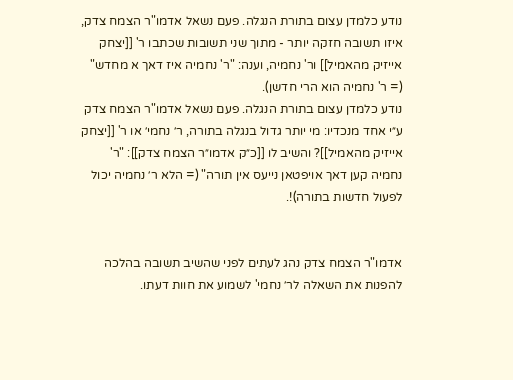נודע כלמדן עצום בתורת הנגלה. פעם נשאל אדמו"ר הצמח צדק, איזו תשובה חזקה יותר - מתוך שני תשובות שכתבו ר' [[יצחק אייזיק מהאמיל]] ור' נחמיה, וענה: "ר' נחמיה איז דאך א מחדש" (= ר' נחמיה הוא הרי חדשן).
נודע כלמדן עצום בתורת הנגלה. פעם נשאל אדמו"ר הצמח צדק ע״י אחד מנכדיו: מי יותר גדול בנגלה בתורה, ר׳ נחמי׳ או ר' [[יצחק אייזיק מהאמיל]]? והשיב לו [[כ״ק אדמו״ר הצמח צדק]]: "ר' נחמיה קען דאך אויפטאן נייעס אין תורה" (= הלא ר׳ נחמיה יכול לפעול חדשות בתורה)!.


אדמו"ר הצמח צדק נהג לעתים לפני שהשיב תשובה בהלכה להפנות את השאלה לר׳ נחמי' לשמוע את חוות דעתו.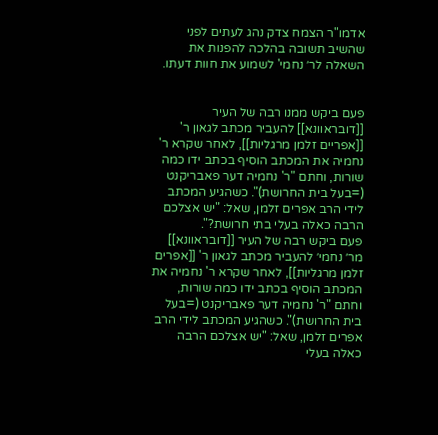אדמו"ר הצמח צדק נהג לעתים לפני שהשיב תשובה בהלכה להפנות את השאלה לר׳ נחמי' לשמוע את חוות דעתו.


פעם ביקש ממנו רבה של העיר [[דובראוונא]] להעביר מכתב לגאון ר' [[אפריים זלמן מרגליות]], לאחר שקרא ר' נחמיה את המכתב הוסיף בכתב ידו כמה שורות, וחתם "ר' נחמיה דער פאבריקנט (=בעל בית החרושת)". כשהגיע המכתב לידי הרב אפרים זלמן, שאל: "יש אצלכם הרבה כאלה בעלי בתי חרושת?".
פעם ביקש רבה של העיר [[דובראוונא]] מר׳ נחמי׳ להעביר מכתב לגאון ר' [[אפרים זלמן מרגליות]], לאחר שקרא ר' נחמיה את המכתב הוסיף בכתב ידו כמה שורות, וחתם "ר' נחמיה דער פאבריקנט (=בעל בית החרושת)". כשהגיע המכתב לידי הרב אפרים זלמן, שאל: "יש אצלכם הרבה כאלה בעלי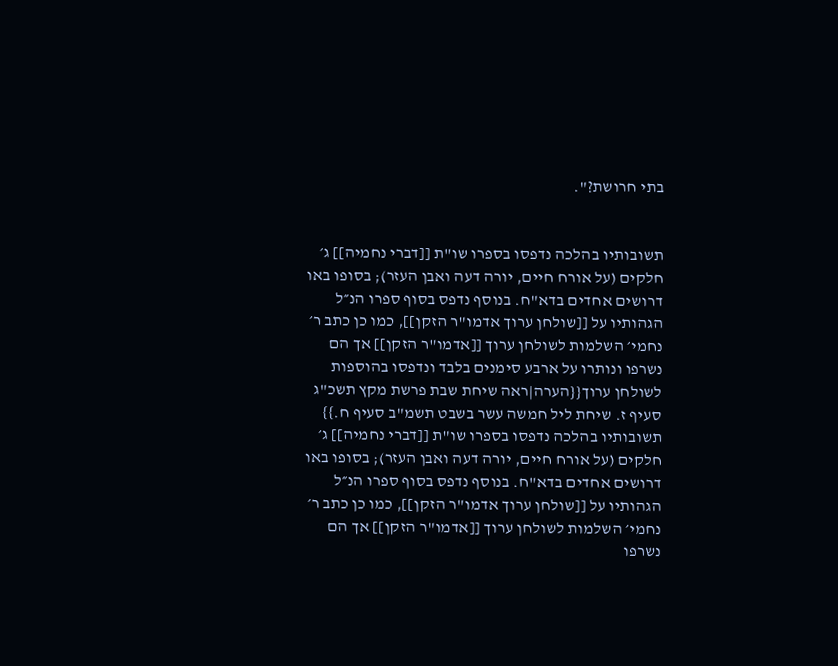בתי חרושת?".


תשובותיו בהלכה נדפסו בספרו שו"ת [[דברי נחמיה]] ג׳ חלקים (על אורח חיים, יורה דעה ואבן העזר); בסופו באו דרושים אחדים בדא"ח. בנוסף נדפס בסוף ספרו הנ״ל הגהותיו על [[שולחן ערוך אדמו"ר הזקן]], כמו כן כתב ר׳ נחמי׳ השלמות לשולחן ערוך [[אדמו"ר הזקן]] אך הם נשרפו ונותרו על ארבע סימנים בלבד ונדפסו בהוספות לשולחן ערוך{{הערה|ראה שיחת שבת פרשת מקץ תשכ"ג סעיף ז. שיחת ליל חמשה עשר בשבט תשמ"ב סעיף ח.}}
תשובותיו בהלכה נדפסו בספרו שו"ת [[דברי נחמיה]] ג׳ חלקים (על אורח חיים, יורה דעה ואבן העזר); בסופו באו דרושים אחדים בדא"ח. בנוסף נדפס בסוף ספרו הנ״ל הגהותיו על [[שולחן ערוך אדמו"ר הזקן]], כמו כן כתב ר׳ נחמי׳ השלמות לשולחן ערוך [[אדמו"ר הזקן]] אך הם נשרפו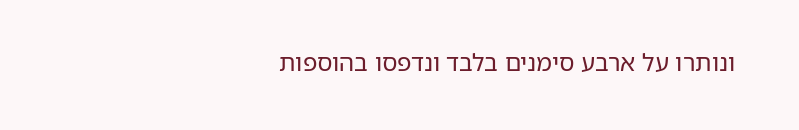ונותרו על ארבע סימנים בלבד ונדפסו בהוספות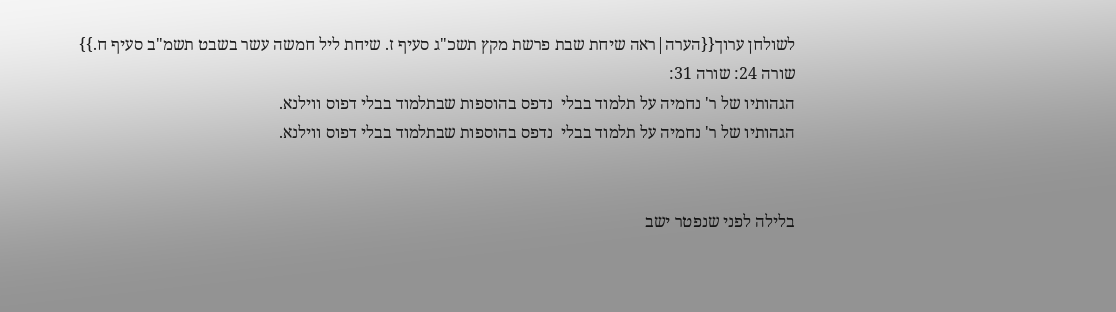לשולחן ערוך{{הערה|ראה שיחת שבת פרשת מקץ תשכ"ג סעיף ז. שיחת ליל חמשה עשר בשבט תשמ"ב סעיף ח.}}
שורה 24: שורה 31:
הגהותיו של ר' נחמיה על תלמוד בבלי  נדפס בהוספות שבתלמוד בבלי דפוס ווילנא.
הגהותיו של ר' נחמיה על תלמוד בבלי  נדפס בהוספות שבתלמוד בבלי דפוס ווילנא.


בלילה לפני שנפטר ישב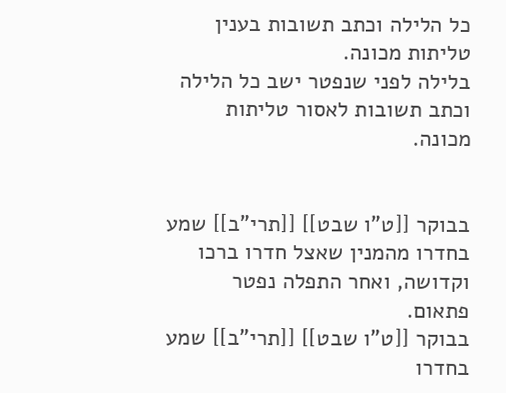כל הלילה וכתב תשובות בענין טליתות מכונה.
בלילה לפני שנפטר ישב כל הלילה וכתב תשובות לאסור טליתות מכונה.


בבוקר [[ט"ו שבט]] [[תרי"ב]] שמע בחדרו מהמנין שאצל חדרו ברכו וקדושה, ואחר התפלה נפטר פתאום.
בבוקר [[ט"ו שבט]] [[תרי"ב]] שמע בחדרו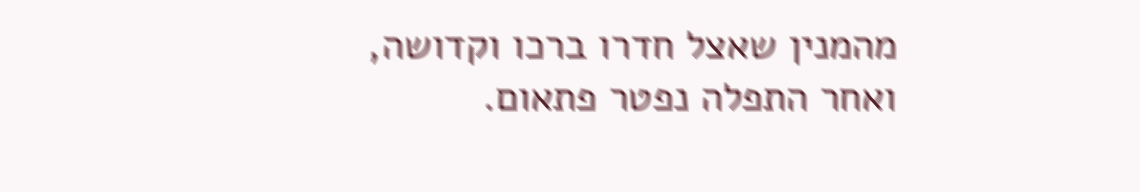מהמנין שאצל חדרו ברכו וקדושה, ואחר התפלה נפטר פתאום.